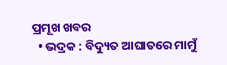ପ୍ରମୂଖ ଖବର
  • ଭଦ୍ରକ : ବିଦ୍ୟୁତ ଆଘାତରେ ମାମୁଁ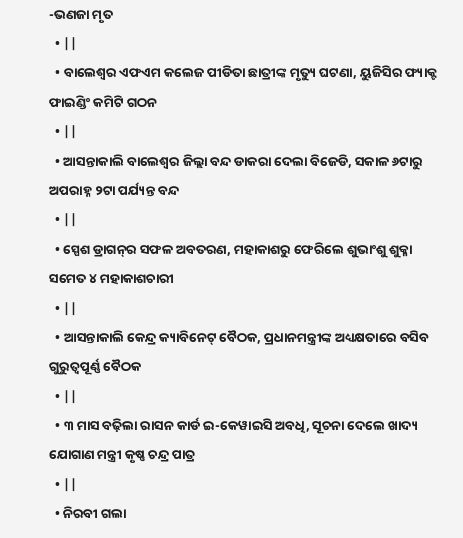-ଭଣଜା ମୃତ
  • ||
  • ବାଲେଶ୍ବର ଏଫଏମ କଲେଜ ପୀଡିତା ଛାତ୍ରୀଙ୍କ ମୃତ୍ୟୁ ଘଟଣା, ୟୁଜିସିର ଫ୍ୟାକ୍ଟ ଫାଇଣ୍ଡିଂ କମିଟି ଗଠନ
  • ||
  • ଆସନ୍ତାକାଲି ବାଲେଶ୍ବର ଜିଲ୍ଲା ବନ୍ଦ ଡାକରା ଦେଲା ବିଜେଡି, ସକାଳ ୬ଟାରୁ ଅପରାହ୍ନ ୨ଟା ପର୍ଯ୍ୟନ୍ତ ବନ୍ଦ
  • ||
  • ସ୍ପେଶ ଡ୍ରାଗନ୍‌ର ସଫଳ ଅବତରଣ, ମହାକାଶରୁ ଫେରିଲେ ଶୁଭାଂଶୁ ଶୁକ୍ଳା ସମେତ ୪ ମହାକାଶଚାରୀ
  • ||
  • ଆସନ୍ତାକାଲି କେନ୍ଦ୍ର କ୍ୟାବିନେଟ୍ ବୈଠକ, ପ୍ରଧାନମନ୍ତ୍ରୀଙ୍କ ଅଧ୍ୟକ୍ଷତାରେ ବସିବ ଗୁରୁତ୍ବପୂର୍ଣ୍ଣ ବୈଠକ
  • ||
  • ୩ ମାସ ବଢ଼ିଲା ରାସନ କାର୍ଡ ଇ-କେୱାଇସି ଅବଧି, ସୂଚନା ଦେଲେ ଖାଦ୍ୟ ଯୋଗାଣ ମନ୍ତ୍ରୀ କୃଷ୍ଣ ଚନ୍ଦ୍ର ପାତ୍ର
  • ||
  • ନିରବୀ ଗଲା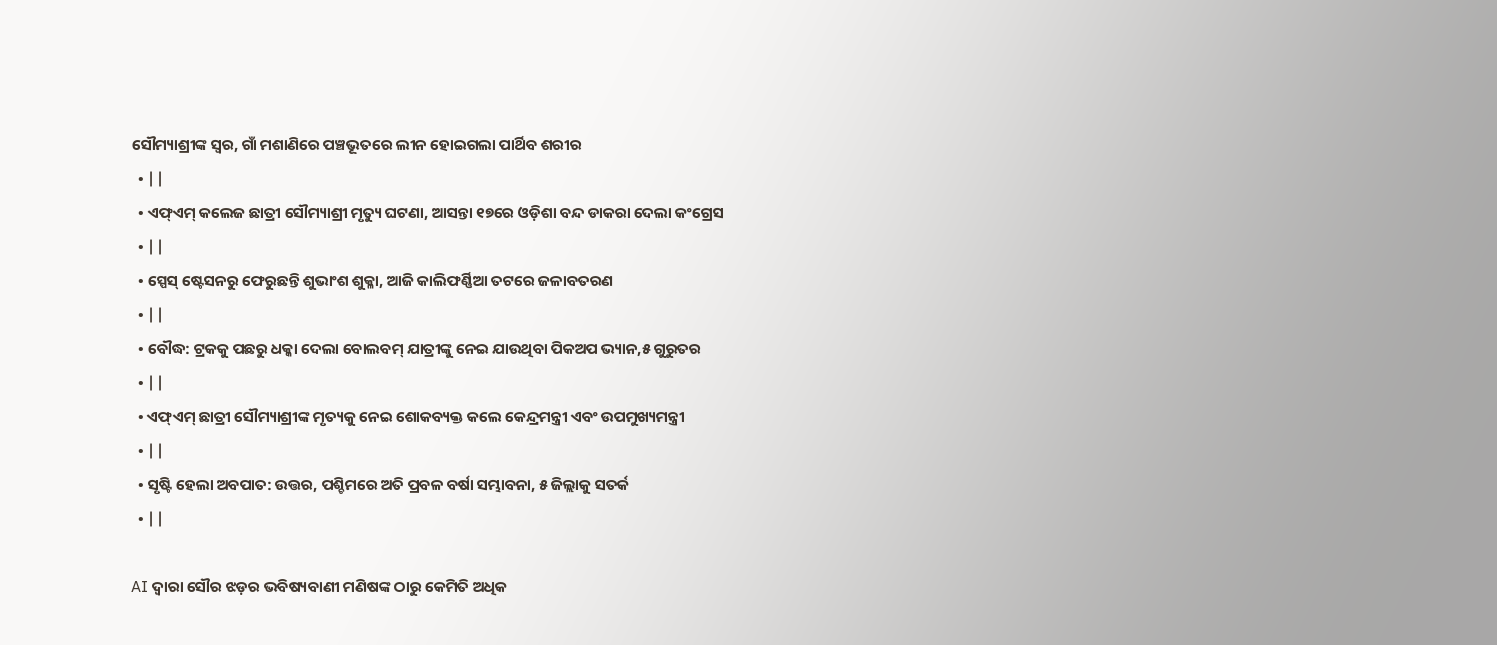ସୌମ୍ୟାଶ୍ରୀଙ୍କ ସ୍ୱର, ଗାଁ ମଶାଣିରେ ପଞ୍ଚଭୂତରେ ଲୀନ ହୋଇଗଲା ପାର୍ଥିବ ଶରୀର
  • ||
  • ଏଫ୍‌ଏମ୍‌ କଲେଜ ଛାତ୍ରୀ ସୌମ୍ୟାଶ୍ରୀ ମୃତ୍ୟୁ ଘଟଣା, ଆସନ୍ତା ୧୭ରେ ଓଡ଼ିଶା ବନ୍ଦ ଡାକରା ଦେଲା କଂଗ୍ରେସ
  • ||
  • ସ୍ପେସ୍‌ ଷ୍ଟେସନରୁ ଫେରୁଛନ୍ତି ଶୁଭାଂଶ ଶୁକ୍ଳା, ଆଜି କାଲିଫର୍ଣ୍ଣିଆ ତଟରେ ଜଳାବତରଣ
  • ||
  • ବୌଦ୍ଧ: ଟ୍ରକକୁ ପଛରୁ ଧକ୍କା ଦେଲା ବୋଲବମ୍ ଯାତ୍ରୀଙ୍କୁ ନେଇ ଯାଉଥିବା ପିକଅପ ଭ୍ୟାନ,୫ ଗୁରୁତର
  • ||
  • ଏଫ୍‌ଏମ୍‌ ଛାତ୍ରୀ ସୌମ୍ୟାଶ୍ରୀଙ୍କ ମୃତ୍ୟକୁ ନେଇ ଶୋକବ୍ୟକ୍ତ କଲେ କେନ୍ଦ୍ରମନ୍ତ୍ରୀ ଏବଂ ଉପମୁଖ୍ୟମନ୍ତ୍ରୀ
  • ||
  • ସୃଷ୍ଟି ହେଲା ଅବପାତ: ଉତ୍ତର, ପଶ୍ଚିମରେ ଅତି ପ୍ରବଳ ବର୍ଷା ସମ୍ଭାବନା, ୫ ଜିଲ୍ଲାକୁ ସତର୍କ
  • ||

AI ଦ୍ୱାରା ସୌର ଝଡ଼ର ଭବିଷ୍ୟବାଣୀ ମଣିଷଙ୍କ ଠାରୁ କେମିତି ଅଧିକ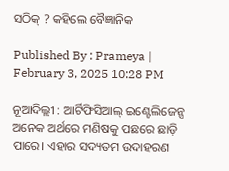ସଠିକ୍ ? କହିଲେ ବୈଜ୍ଞାନିକ

Published By : Prameya | February 3, 2025 10:28 PM

ନୂଆଦିଲ୍ଲୀ : ଆର୍ଟିଫିସିଆଲ୍‌ ଇଣ୍ଟେଲିଜେନ୍ସ ଅନେକ ଅର୍ଥରେ ମଣିଷକୁ ପଛରେ ଛାଡ଼ି ପାରେ। ଏହାର ସଦ୍ୟତମ ଉଦାହରଣ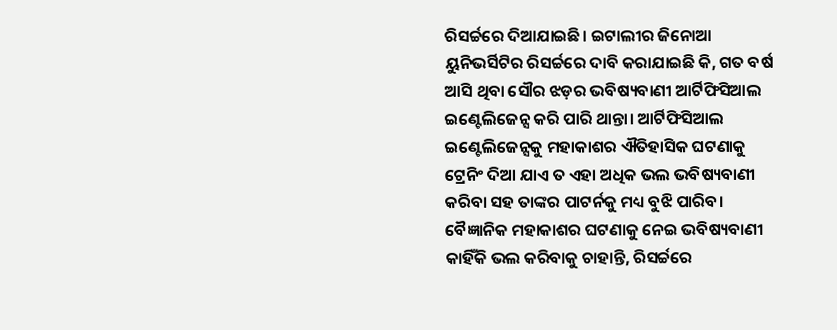ରିସର୍ଚ୍ଚରେ ଦିଆଯାଇଛି। ଇଟାଲୀର ଜିନୋଆ ୟୁନିଭର୍ସିଟିର ରିସର୍ଚ୍ଚରେ ଦାବି କରାଯାଇଛି କି, ଗତ ବର୍ଷ ଆସି ଥିବା ସୌର ଝଡ଼ର ଭବିଷ୍ୟବାଣୀ ଆର୍ଟିଫିସିଆଲ ଇଣ୍ଟେଲିଜେନ୍ସ କରି ପାରି ଥାନ୍ତା। ଆର୍ଟିଫିସିଆଲ ଇଣ୍ଟେଲିଜେନ୍ସକୁ ମହାକାଶର ଐତିହାସିକ ଘଟଣାକୁ ଟ୍ରେନିଂ ଦିଆ ଯାଏ ତ ଏହା ଅଧିକ ଭଲ ଭବିଷ୍ୟବାଣୀ କରିବା ସହ ତାଙ୍କର ପାଟର୍ନକୁ ମଧ୍ୟ ବୁଝି ପାରିବ। ବୈଜ୍ଞାନିକ ମହାକାଶର ଘଟଣାକୁ ନେଇ ଭବିଷ୍ୟବାଣୀ କାହିଁକି ଭଲ କରିବାକୁ ଚାହାନ୍ତି, ରିସର୍ଚ୍ଚରେ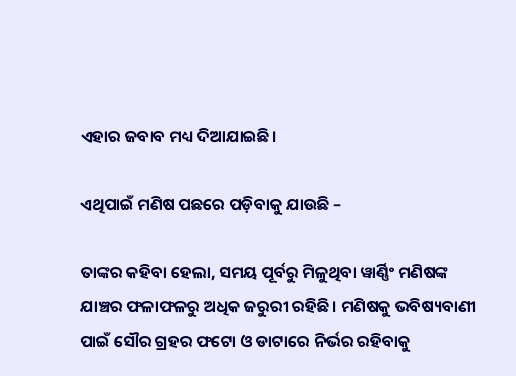ଏହାର ଜବାବ ମଧ୍ୟ ଦିଆଯାଇଛି।

ଏଥିପାଇଁ ମଣିଷ ପଛରେ ପଡ଼ିବାକୁ ଯାଉଛି –

ତାଙ୍କର କହିବା ହେଲା, ସମୟ ପୂର୍ବରୁ ମିଳୁଥିବା ୱାର୍ଣ୍ଣିଂ ମଣିଷଙ୍କ ଯାଞ୍ଚର ଫଳାଫଳରୁ ଅଧିକ ଜରୁରୀ ରହିଛି। ମଣିଷକୁ ଭବିଷ୍ୟବାଣୀ ପାଇଁ ସୌର ଗ୍ରହର ଫଟୋ ଓ ଡାଟାରେ ନିର୍ଭର ରହିବାକୁ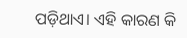ପଡ଼ିଥାଏ। ଏହି କାରଣ କି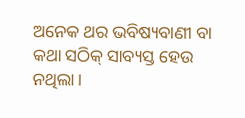ଅନେକ ଥର ଭବିଷ୍ୟବାଣୀ ବା କଥା ସଠିକ୍‌ ସାବ୍ୟସ୍ତ ହେଉ ନଥିଲା।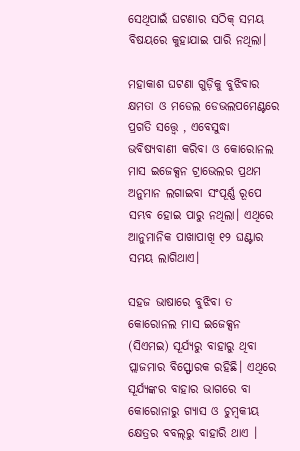ସେଥିପାଇଁ ଘଟଣାର ସଠିକ୍‌ ସମୟ ବିଷୟରେ କୁହାଯାଇ ପାରି ନଥିଲା।

ମହାକାଶ ଘଟଣା ଗୁଡ଼ିକୁ ବୁଝିବାର କ୍ଷମତା ଓ ମଡେଲ ଡେଭଲପମେଣ୍ଟରେ ପ୍ରଗତି ସତ୍ତ୍ୱେ , ଏବେସୁଦ୍ଧା ଭବିଷ୍ୟବାଣୀ କରିବା ଓ କୋରୋନଲ ମାସ ଇଜେକ୍ସନ ଟ୍ରାଭେଲର ପ୍ରଥମ ଅନୁମାନ ଲଗାଇବା ସଂପୂର୍ଣ୍ଣ ରୂପେ ସମ୍ଭବ ହୋଇ ପାରୁ ନଥିଲା। ଏଥିରେ ଆନୁମାନିକ ପାଖାପାଖି ୧୨ ଘଣ୍ଟାର ସମୟ ଲାଗିଥାଏ।

ସହଜ ଭାଷାରେ ବୁଝିବା ତ କୋରୋନଲ ମାସ ଇଜେକ୍ସନ (ସିଏମଇ) ସୂର୍ଯ୍ୟରୁ ବାହାରୁ ଥିବା ପ୍ଲାଜମାର ବିସ୍ଫୋରକ ରହିଛି। ଏଥିରେ ସୂର୍ଯ୍ୟଙ୍କର ବାହାର ଭାଗରେ ବା କୋରୋନାରୁ ଗ୍ୟାସ ଓ ଚୁମ୍ୱକୀୟ କ୍ଷେତ୍ରର ବବଲ୍‌ରୁ ବାହାରି ଥାଏ ।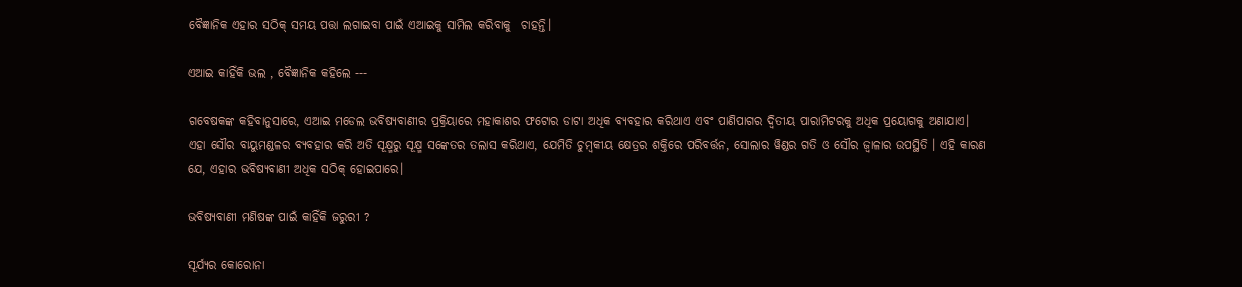ବୈଜ୍ଞାନିକ ଏହାର ସଠିକ୍‌ ସମୟ ପତ୍ତା ଲଗାଇବା ପାଇଁ ଏଆଇକୁ ସାମିଲ କରିବାକୁ  ଚାହନ୍ତି।

ଏଆଇ କାହିଁକି ଭଲ , ବୈଜ୍ଞାନିକ କହିଲେ ---

ଗବେଷକଙ୍କ କହିବାନୁସାରେ, ଏଆଇ ମଡେଲ ଭବିଷ୍ୟବାଣୀର ପ୍ରକ୍ରିୟାରେ ମହାକାଶର ଫଟୋର ଡାଟା ଅଧିକ ବ୍ୟବହାର କରିଥାଏ ଏବଂ ପାଣିପାଗର ଦ୍ୱିତୀୟ ପାରାମିଟରକୁ ଅଧିକ ପ୍ରୟୋଗକୁ ଅଣାଯାଏ। ଏହା ସୌର ବାୟୁମଣ୍ଡଳର ବ୍ୟବହାର କରି ଅତି ସୂକ୍ଷ୍ମରୁ ସୂକ୍ଷ୍ମ ସଙ୍କେତର ତଲାସ କରିଥାଏ, ଯେମିତି ଚୁମ୍ୱକୀୟ କ୍ଷେତ୍ରର ଶକ୍ତିରେ ପରିବର୍ତ୍ତନ, ସୋଲାର ୱିଣ୍ଡର ଗତି ଓ ସୌର ଜ୍ୱାଳାର ଉପସ୍ଥିତି । ଏହି କାରଣ ଯେ, ଏହାର ଭବିଷ୍ୟବାଣୀ ଅଧିକ ସଠିକ୍‌ ହୋଇପାରେ।

ଭବିଷ୍ୟବାଣୀ ମଣିଷଙ୍କ ପାଇଁ କାହିଁକି ଜରୁରୀ ?

ସୂର୍ଯ୍ୟର କୋରୋନା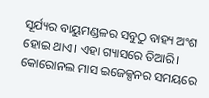ସୂର୍ଯ୍ୟର ବାୟୁମଣ୍ଡଳର ସବୁଠୁ ବାହ୍ୟ ଅଂଶ ହୋଇ ଥାଏ। ଏହା ଗ୍ୟାସରେ ତିଆରି। କୋରୋନଲ ମାସ ଇଜେକ୍ସନର ସମୟରେ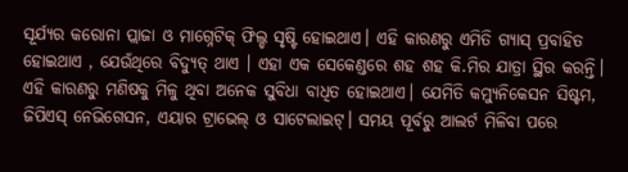ସୂର୍ଯ୍ୟର କରୋନା ପ୍ଲାଜା ଓ ମାଗ୍ନେଟିକ୍‌ ଫିଲ୍ଡ ସୃଷ୍ଟି ହୋଇଥାଏ। ଏହି କାରଣରୁ ଏମିତି ଗ୍ୟାସ୍‌ ପ୍ରବାହିତ ହୋଇଥାଏ , ଯେଉଁଥିରେ ବିଦ୍ୟୁତ୍‌ ଥାଏ । ଏହା ଏକ ସେକେଣ୍ଡରେ ଶହ ଶହ କି.ମିର ଯାତ୍ରା ସ୍ଥିର କରନ୍ତି। ଏହି କାରଣରୁ ମଣିଷକୁ ମିଳୁ ଥିବା ଅନେକ ସୁବିଧା ବାଧିତ ହୋଇଥାଏ। ଯେମିତି କମ୍ୟୁନିକେସନ ସିଷ୍ଟମ, ଜିପିଏସ୍‌ ନେଭିଗେସନ, ଏୟାର ଟ୍ରାଭେଲ୍‌ ଓ ସାଟେଲାଇଟ୍‌। ସମୟ ପୂର୍ବରୁ ଆଲର୍ଟ ମିଳିବା ପରେ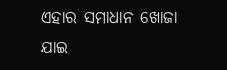ଏହାର ସମାଧାନ ଖୋଜା ଯାଇ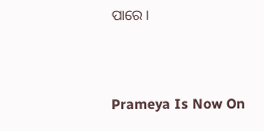ପାରେ।



Prameya Is Now On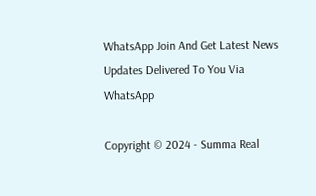WhatsApp Join And Get Latest News Updates Delivered To You Via WhatsApp

Copyright © 2024 - Summa Real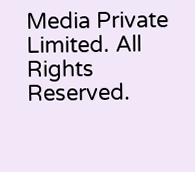Media Private Limited. All Rights Reserved.